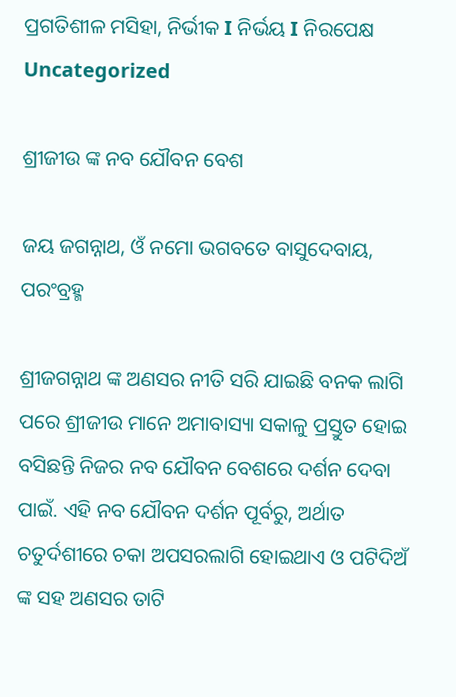ପ୍ରଗତିଶୀଳ ମସିହା, ନିର୍ଭୀକ I ନିର୍ଭୟ I ନିରପେକ୍ଷ
Uncategorized

ଶ୍ରୀଜୀଉ ଙ୍କ ନବ ଯୌବନ ବେଶ

ଜୟ ଜଗନ୍ନାଥ, ଓଁ ନମୋ ଭଗବତେ ବାସୁଦେବାୟ, ପରଂବ୍ରହ୍ମ

ଶ୍ରୀଜଗନ୍ନାଥ ଙ୍କ ଅଣସର ନୀତି ସରି ଯାଇଛି ବନକ ଲାଗି ପରେ ଶ୍ରୀଜୀଉ ମାନେ ଅମାବାସ୍ୟା ସକାଳୁ ପ୍ରସ୍ତୁତ ହୋଇ ବସିଛନ୍ତି ନିଜର ନବ ଯୌବନ ବେଶରେ ଦର୍ଶନ ଦେବା ପାଇଁ. ଏହି ନବ ଯୌବନ ଦର୍ଶନ ପୂର୍ବରୁ, ଅର୍ଥାତ ଚତୁର୍ଦଶୀରେ ଚକା ଅପସରଲାଗି ହୋଇଥାଏ ଓ ପଟିଦିଅଁ ଙ୍କ ସହ ଅଣସର ତାଟି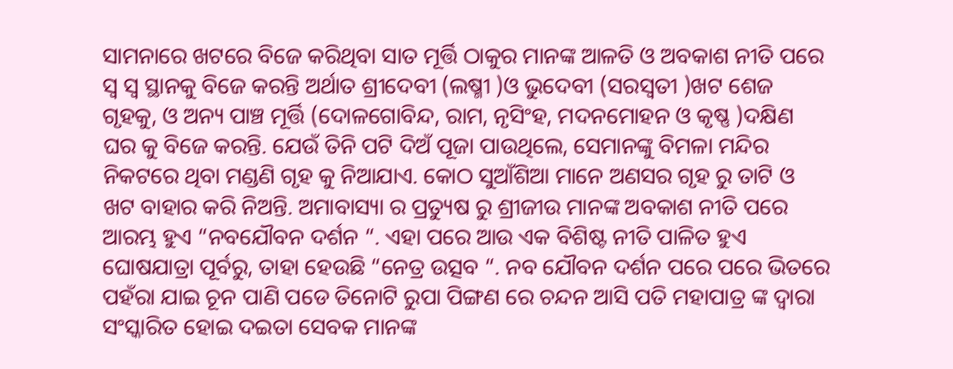ସାମନାରେ ଖଟରେ ବିଜେ କରିଥିବା ସାତ ମୂର୍ତ୍ତି ଠାକୁର ମାନଙ୍କ ଆଳତି ଓ ଅବକାଶ ନୀତି ପରେ ସ୍ୱ ସ୍ୱ ସ୍ଥାନକୁ ବିଜେ କରନ୍ତି ଅର୍ଥାତ ଶ୍ରୀଦେବୀ (ଲଷ୍ମୀ )ଓ ଭୁଦେବୀ (ସରସ୍ବତୀ )ଖଟ ଶେଜ ଗୃହକୁ, ଓ ଅନ୍ୟ ପାଞ୍ଚ ମୂର୍ତ୍ତି (ଦୋଳଗୋବିନ୍ଦ, ରାମ, ନୃସିଂହ, ମଦନମୋହନ ଓ କୃଷ୍ଣ )ଦକ୍ଷିଣ ଘର କୁ ବିଜେ କରନ୍ତି. ଯେଉଁ ତିନି ପଟି ଦିଅଁ ପୂଜା ପାଉଥିଲେ, ସେମାନଙ୍କୁ ବିମଳା ମନ୍ଦିର ନିକଟରେ ଥିବା ମଣ୍ଡଣି ଗୃହ କୁ ନିଆଯାଏ. କୋଠ ସୁଆଁଶିଆ ମାନେ ଅଣସର ଗୃହ ରୁ ତାଟି ଓ ଖଟ ବାହାର କରି ନିଅନ୍ତି. ଅମାବାସ୍ୟା ର ପ୍ରତ୍ୟୁଷ ରୁ ଶ୍ରୀଜୀଉ ମାନଙ୍କ ଅବକାଶ ନୀତି ପରେ ଆରମ୍ଭ ହୁଏ “ନବଯୌବନ ଦର୍ଶନ “. ଏହା ପରେ ଆଉ ଏକ ବିଶିଷ୍ଟ ନୀତି ପାଳିତ ହୁଏ ଘୋଷଯାତ୍ରା ପୂର୍ବରୁ, ତାହା ହେଉଛି “ନେତ୍ର ଉତ୍ସବ “. ନବ ଯୌବନ ଦର୍ଶନ ପରେ ପରେ ଭିତରେ ପହଁରା ଯାଇ ଚୂନ ପାଣି ପଡେ ତିନୋଟି ରୁପା ପିଙ୍ଗଣ ରେ ଚନ୍ଦନ ଆସି ପତି ମହାପାତ୍ର ଙ୍କ ଦ୍ୱାରା ସଂସ୍କାରିତ ହୋଇ ଦଇତା ସେବକ ମାନଙ୍କ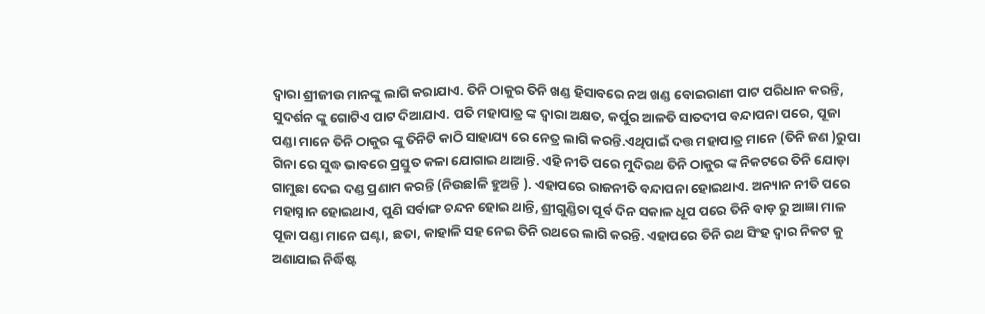ଦ୍ୱାରା ଶ୍ରୀଜୀଉ ମାନଙ୍କୁ ଲାଗି କରାଯାଏ. ତିନି ଠାକୁର ତିନି ଖଣ୍ଡ ହିସାବରେ ନଅ ଖଣ୍ଡ ବୋଇରାଣୀ ପାଟ ପରିଧାନ କରନ୍ତି, ସୁଦର୍ଶନ ଙ୍କୁ ଗୋଟିଏ ପାଟ ଦିଆଯାଏ. ପତି ମହାପାତ୍ର ଙ୍କ ଦ୍ୱାରା ଅକ୍ଷତ, କର୍ପୁର ଆଳତି ସାତଦୀପ ବନ୍ଦାପନା ପରେ, ପୂଜା ପଣ୍ଡା ମାନେ ତିନି ଠାକୁର ଙ୍କୁ ତିନିଟି କାଠି ସାହାଯ୍ୟ ରେ ନେତ୍ର ଲାଗି କରନ୍ତି.ଏଥିପାଇଁ ଦତ୍ତ ମହାପାତ୍ର ମାନେ (ତିନି ଜଣ )ରୁପା ଗିନା ରେ ସୁଦ୍ଧ ଭାବରେ ପ୍ରସ୍ତୁତ କଳା ଯୋଗାଇ ଥାଆନ୍ତି. ଏହି ନୀତି ପରେ ମୁଦିରଥ ତିନି ଠାକୁର ଙ୍କ ନିକଟରେ ତିନି ଯୋଡ଼ା ଗାମୁଛା ଦେଇ ଦଣ୍ଡ ପ୍ରଣାମ କରନ୍ତି (ନିଉଛlଳି ହୁଅନ୍ତି ). ଏହାପରେ ରାଜନୀତି ବନ୍ଦାପନା ହୋଇଥାଏ. ଅନ୍ୟାନ ନୀତି ପରେ ମହାସ୍ନାନ ହୋଇଥାଏ, ପୁଣି ସର୍ବାଙ୍ଗ ଚନ୍ଦନ ହୋଇ ଥାନ୍ତି, ଶ୍ରୀଗୁଣ୍ଡିଚା ପୂର୍ବ ଦିନ ସକାଳ ଧୂପ ପରେ ତିନି ବାଡ଼ ରୁ ଆଜ୍ଞା ମାଳ ପୂଜା ପଣ୍ଡା ମାନେ ଘଣ୍ଟା, ଛତା, କାହାଳି ସହ ନେଇ ତିନି ରଥରେ ଲାଗି କରନ୍ତି. ଏହାପରେ ତିନି ରଥ ସିଂହ ଦ୍ୱାର ନିକଟ କୁ ଅଣାଯାଇ ନିର୍ଦ୍ଧିଷ୍ଟ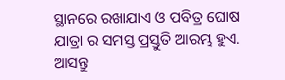ସ୍ଥାନରେ ରଖାଯାଏ ଓ ପବିତ୍ର ଘୋଷ ଯାତ୍ରା ର ସମସ୍ତ ପ୍ରସ୍ତୁତି ଆରମ୍ଭ ହୁଏ. ଆସନ୍ତୁ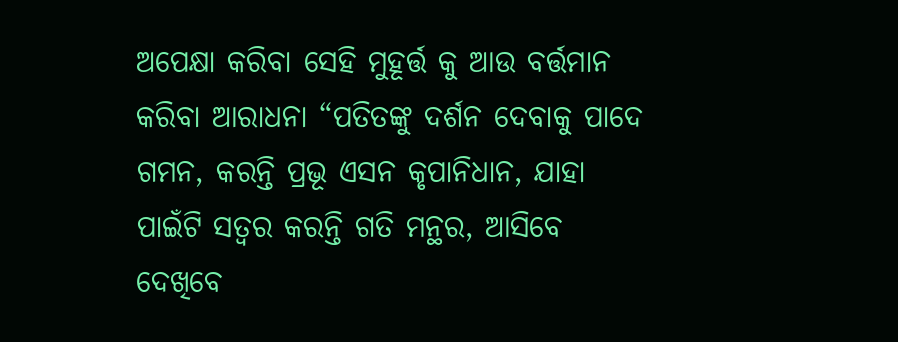ଅପେକ୍ଷା କରିବା ସେହି ମୁହୂର୍ତ୍ତ କୁ ଆଉ ବର୍ତ୍ତମାନ କରିବା ଆରାଧନା “ପତିତଙ୍କୁ ଦର୍ଶନ ଦେବାକୁ ପାଦେ ଗମନ, କରନ୍ତି ପ୍ରଭୂ ଏସନ କୃପାନିଧାନ, ଯାହା ପାଇଁଟି ସତ୍ୱର କରନ୍ତି ଗତି ମନ୍ଥର, ଆସିବେ ଦେଖିବେ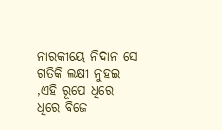ନାରକୀୟେ ନିଦାନ ସେ ଗତିକି ଲକ୍ଷୀ ନୁହଇ ,ଏହି ରୂପେ ଧିରେ ଧିରେ ବିଜେ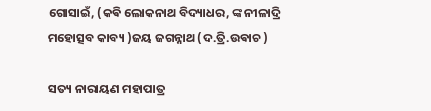ଗୋସାଇଁ, (କଵି ଲୋକନାଥ ବିଦ୍ୟାଧର, ଙ୍କ ନୀଳାଦ୍ରି ମହୋତ୍ସବ କାବ୍ୟ )ଜୟ ଜଗନ୍ନାଥ (ଦ.ତ୍ରି.ଉଵାଚ )

ସତ୍ୟ ନାରାୟଣ ମହାପାତ୍ର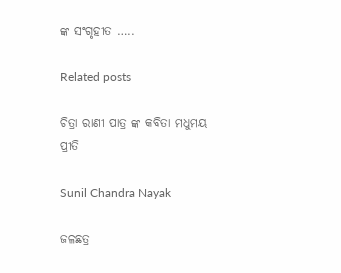ଙ୍କ ସଂଗୃହୀତ …..

Related posts

ଚିତ୍ରା ରାଣୀ ପାତ୍ର ଙ୍କ କବିତା ମଧୁମୟ ପ୍ରୀତି

Sunil Chandra Nayak

ଜଳଛତ୍ର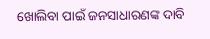ଖୋଲିବା ପାଇଁ ଜନସାଧାରଣଙ୍କ ଦାବି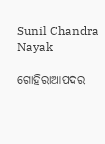Sunil Chandra Nayak

ଗୋହିରାଆପଦର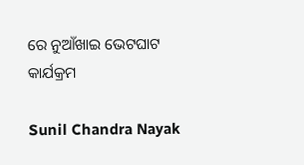ରେ ନୁଆଁଖାଇ ଭେଟଘାଟ କାର୍ଯକ୍ରମ

Sunil Chandra Nayak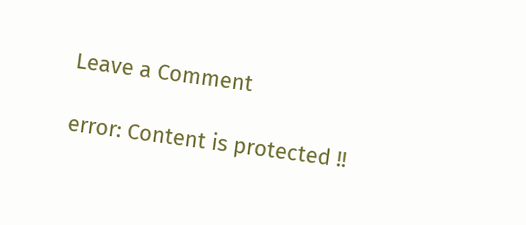Leave a Comment

error: Content is protected !!